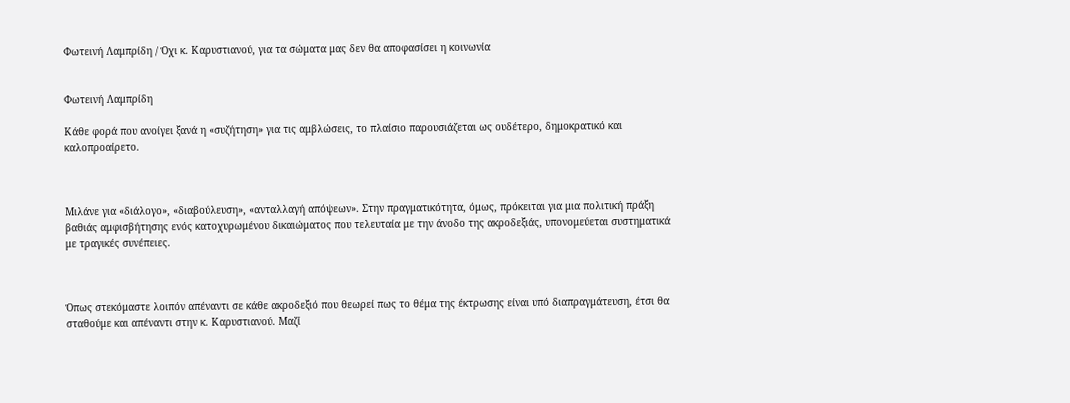Φωτεινή Λαμπρίδη / Όχι κ. Καρυστιανού, για τα σώματα μας δεν θα αποφασίσει η κοινωνία


Φωτεινή Λαμπρίδη

Κάθε φορά που ανοίγει ξανά η «συζήτηση» για τις αμβλώσεις, το πλαίσιο παρουσιάζεται ως ουδέτερο, δημοκρατικό και καλοπροαίρετο.



Μιλάνε για «διάλογο», «διαβούλευση», «ανταλλαγή απόψεων». Στην πραγματικότητα, όμως, πρόκειται για μια πολιτική πράξη βαθιάς αμφισβήτησης ενός κατοχυρωμένου δικαιώματος που τελευταία με την άνοδο της ακροδεξιάς, υπονομεύεται συστηματικά με τραγικές συνέπειες.



Όπως στεκόμαστε λοιπόν απέναντι σε κάθε ακροδεξιό που θεωρεί πως το θέμα της έκτρωσης είναι υπό διαπραγμάτευση, έτσι θα σταθούμε και απέναντι στην κ. Καρυστιανού. Μαζί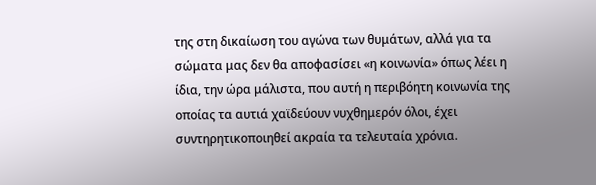της στη δικαίωση του αγώνα των θυμάτων, αλλά για τα σώματα μας δεν θα αποφασίσει «η κοινωνία» όπως λέει η ίδια, την ώρα μάλιστα, που αυτή η περιβόητη κοινωνία της οποίας τα αυτιά χαϊδεύουν νυχθημερόν όλοι, έχει συντηρητικοποιηθεί ακραία τα τελευταία χρόνια.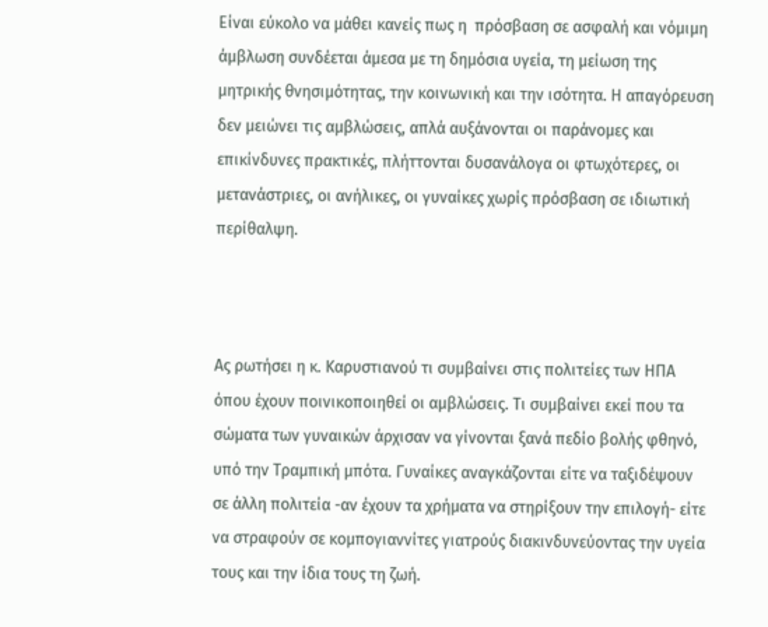Είναι εύκολο να μάθει κανείς πως η  πρόσβαση σε ασφαλή και νόμιμη άμβλωση συνδέεται άμεσα με τη δημόσια υγεία, τη μείωση της μητρικής θνησιμότητας, την κοινωνική και την ισότητα. Η απαγόρευση δεν μειώνει τις αμβλώσεις, απλά αυξάνονται οι παράνομες και επικίνδυνες πρακτικές, πλήττονται δυσανάλογα οι φτωχότερες, οι μετανάστριες, οι ανήλικες, οι γυναίκες χωρίς πρόσβαση σε ιδιωτική περίθαλψη.



Ας ρωτήσει η κ. Καρυστιανού τι συμβαίνει στις πολιτείες των ΗΠΑ όπου έχουν ποινικοποιηθεί οι αμβλώσεις. Τι συμβαίνει εκεί που τα σώματα των γυναικών άρχισαν να γίνονται ξανά πεδίο βολής φθηνό, υπό την Τραμπική μπότα. Γυναίκες αναγκάζονται είτε να ταξιδέψουν σε άλλη πολιτεία -αν έχουν τα χρήματα να στηρίξουν την επιλογή- είτε να στραφούν σε κομπογιαννίτες γιατρούς διακινδυνεύοντας την υγεία τους και την ίδια τους τη ζωή.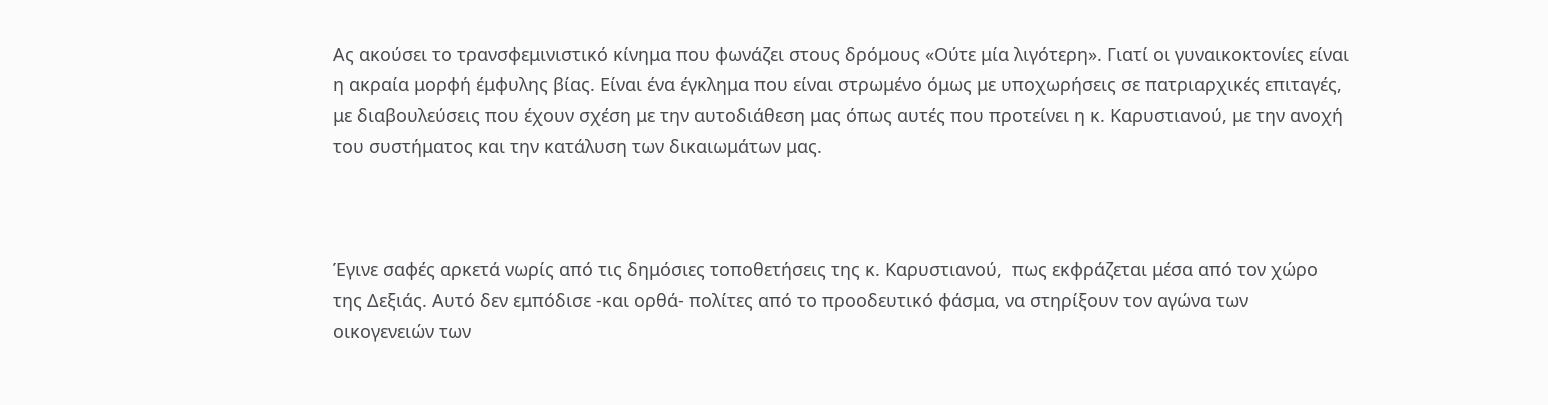Ας ακούσει το τρανσφεμινιστικό κίνημα που φωνάζει στους δρόμους «Ούτε μία λιγότερη». Γιατί οι γυναικοκτονίες είναι η ακραία μορφή έμφυλης βίας. Είναι ένα έγκλημα που είναι στρωμένο όμως με υποχωρήσεις σε πατριαρχικές επιταγές, με διαβουλεύσεις που έχουν σχέση με την αυτοδιάθεση μας όπως αυτές που προτείνει η κ. Καρυστιανού, με την ανοχή του συστήματος και την κατάλυση των δικαιωμάτων μας.



Έγινε σαφές αρκετά νωρίς από τις δημόσιες τοποθετήσεις της κ. Καρυστιανού,  πως εκφράζεται μέσα από τον χώρο της Δεξιάς. Αυτό δεν εμπόδισε -και ορθά- πολίτες από το προοδευτικό φάσμα, να στηρίξουν τον αγώνα των οικογενειών των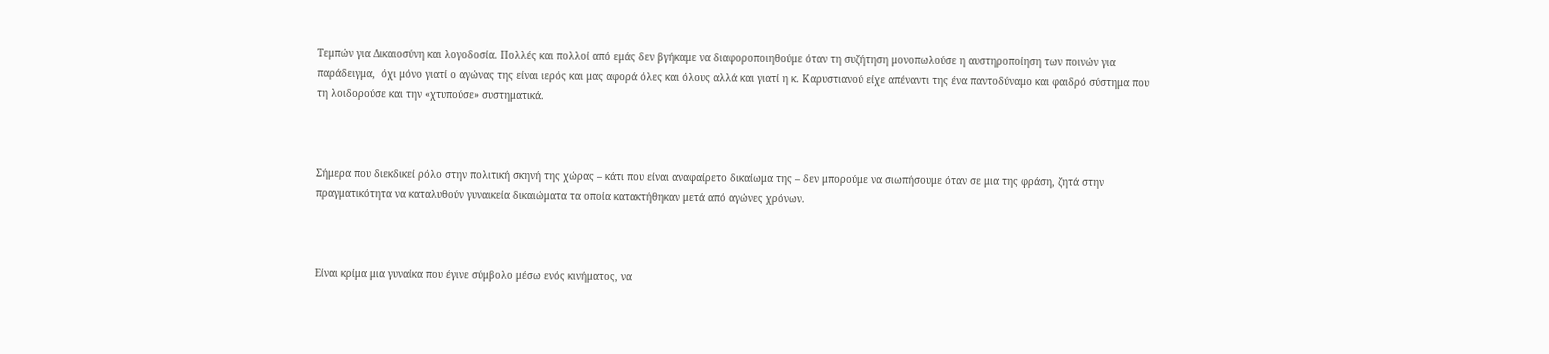Τεμπών για Δικαιοσύνη και λογοδοσία. Πολλές και πολλοί από εμάς δεν βγήκαμε να διαφοροποιηθούμε όταν τη συζήτηση μονοπωλούσε η αυστηροποίηση των ποινών για παράδειγμα,  όχι μόνο γιατί ο αγώνας της είναι ιερός και μας αφορά όλες και όλους αλλά και γιατί η κ. Καρυστιανού είχε απέναντι της ένα παντοδύναμο και φαιδρό σύστημα που τη λοιδορούσε και την «χτυπούσε» συστηματικά.



Σήμερα που διεκδικεί ρόλο στην πολιτική σκηνή της χώρας – κάτι που είναι αναφαίρετο δικαίωμα της – δεν μπορούμε να σιωπήσουμε όταν σε μια της φράση, ζητά στην πραγματικότητα να καταλυθούν γυναικεία δικαιώματα τα οποία κατακτήθηκαν μετά από αγώνες χρόνων.



Είναι κρίμα μια γυναίκα που έγινε σύμβολο μέσω ενός κινήματος, να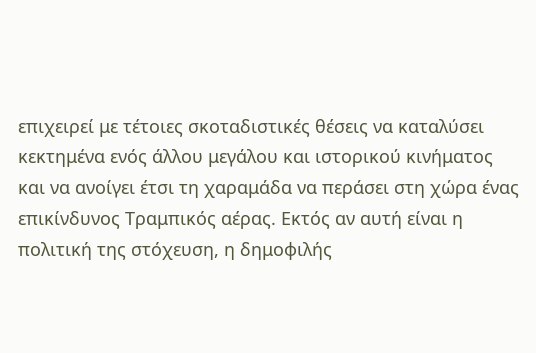επιχειρεί με τέτοιες σκοταδιστικές θέσεις να καταλύσει κεκτημένα ενός άλλου μεγάλου και ιστορικού κινήματος και να ανοίγει έτσι τη χαραμάδα να περάσει στη χώρα ένας επικίνδυνος Τραμπικός αέρας. Εκτός αν αυτή είναι η πολιτική της στόχευση, η δημοφιλής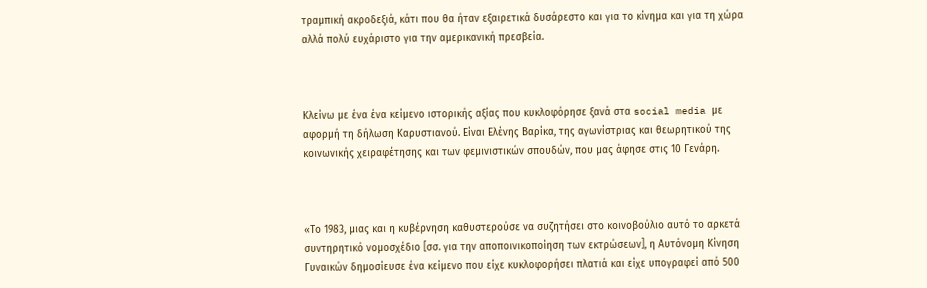τραμπική ακροδεξιά, κάτι που θα ήταν εξαιρετικά δυσάρεστο και για το κίνημα και για τη χώρα αλλά πολύ ευχάριστο για την αμερικανική πρεσβεία.



Κλείνω με ένα ένα κείμενο ιστορικής αξίας που κυκλοφόρησε ξανά στα social media με αφορμή τη δήλωση Καρυστιανού. Είναι Ελένης Βαρίκα, της αγωνίστριας και θεωρητικού της κοινωνικής χειραφέτησης και των φεμινιστικών σπουδών, που μας άφησε στις 10 Γενάρη.



«Το 1983, μιας και η κυβέρνηση καθυστερούσε να συζητήσει στο κοινοβούλιο αυτό το αρκετά συντηρητικό νομοσχέδιο [σσ. για την αποποινικοποίηση των εκτρώσεων], η Αυτόνομη Κίνηση Γυναικών δημοσίευσε ένα κείμενο που είχε κυκλοφορήσει πλατιά και είχε υπογραφεί από 500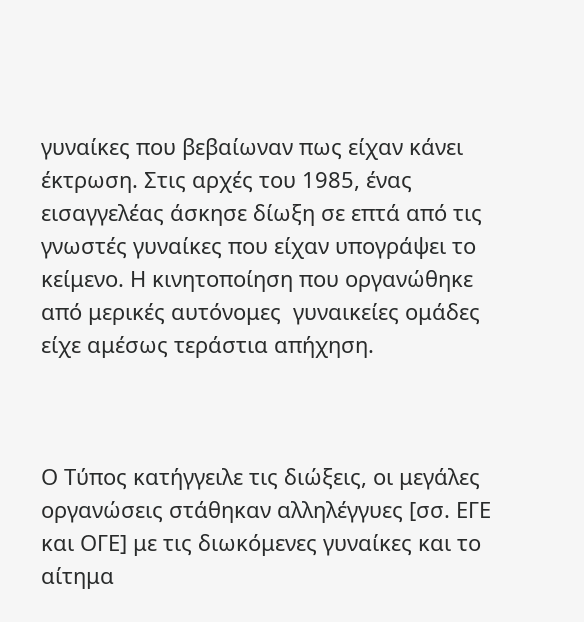γυναίκες που βεβαίωναν πως είχαν κάνει έκτρωση. Στις αρχές του 1985, ένας εισαγγελέας άσκησε δίωξη σε επτά από τις γνωστές γυναίκες που είχαν υπογράψει το κείμενο. Η κινητοποίηση που οργανώθηκε από μερικές αυτόνομες  γυναικείες ομάδες είχε αμέσως τεράστια απήχηση.



Ο Τύπος κατήγγειλε τις διώξεις, οι μεγάλες οργανώσεις στάθηκαν αλληλέγγυες [σσ. ΕΓΕ και ΟΓΕ] με τις διωκόμενες γυναίκες και το αίτημα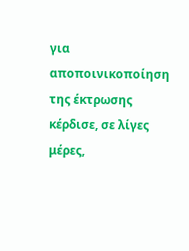για αποποινικοποίηση της έκτρωσης κέρδισε, σε λίγες μέρες,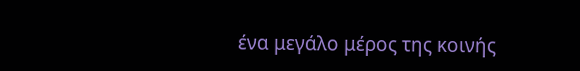ένα μεγάλο μέρος της κοινής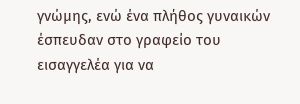γνώμης, ενώ ένα πλήθος γυναικών έσπευδαν στο γραφείο του εισαγγελέα για να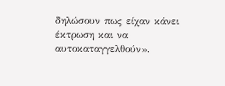δηλώσουν πως είχαν κάνει έκτρωση και να αυτοκαταγγελθούν».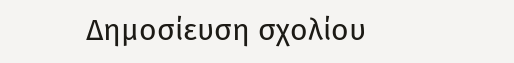Δημοσίευση σχολίου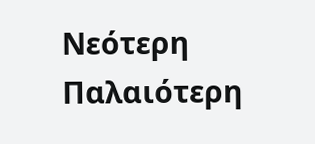Νεότερη Παλαιότερη